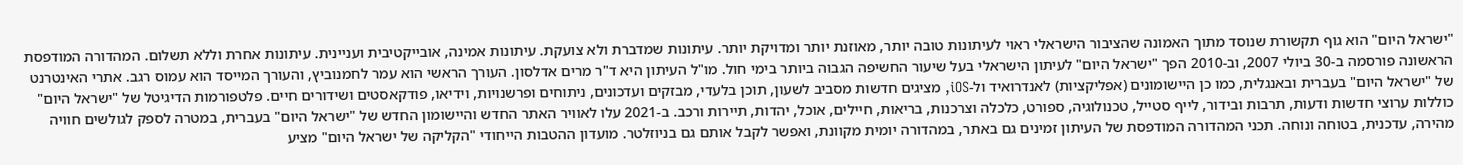"ישראל היום" הוא גוף תקשורת שנוסד מתוך האמונה שהציבור הישראלי ראוי לעיתונות טובה יותר, מאוזנת יותר ומדויקת יותר. עיתונות שמדברת ולא צועקת. עיתונות אמינה, אובייקטיבית ועניינית. עיתונות אחרת וללא תשלום. המהדורה המודפסת הראשונה פורסמה ב-30 ביולי 2007, וב-2010 הפך "ישראל היום" לעיתון הישראלי בעל שיעור החשיפה הגבוה ביותר בימי חול. מו"ל העיתון היא ד"ר מרים אדלסון. העורך הראשי הוא עמר לחמנוביץ, והעורך המייסד הוא עמוס רגב. אתרי האינטרנט של "ישראל היום" בעברית ובאנגלית, כמו כן היישומונים (אפליקציות) לאנדרואיד ול-iOS, מציגים חדשות מסביב לשעון, תוכן בלעדי, מבזקים ועדכונים, ניתוחים ופרשנויות, וידיאו, פודקאסטים ושידורים חיים. פלטפורמות הדיגיטל של "ישראל היום" כוללות ערוצי חדשות ודעות, תרבות ובידור, לייף סטייל, טכנולוגיה, ספורט, כלכלה וצרכנות, בריאות, חיילים, אוכל, יהדות, תיירות ורכב. ב-2021 עלו לאוויר האתר החדש והיישומון החדש של "ישראל היום" בעברית, במטרה לספק לגולשים חוויה מהירה, עדכנית, בטוחה ונוחה. תכני המהדורה המודפסת של העיתון זמינים גם באתר, במהדורה יומית מקוונת, ואפשר לקבל אותם גם בניוזלטר. מועדון ההטבות הייחודי "הקליקה של ישראל היום" מציע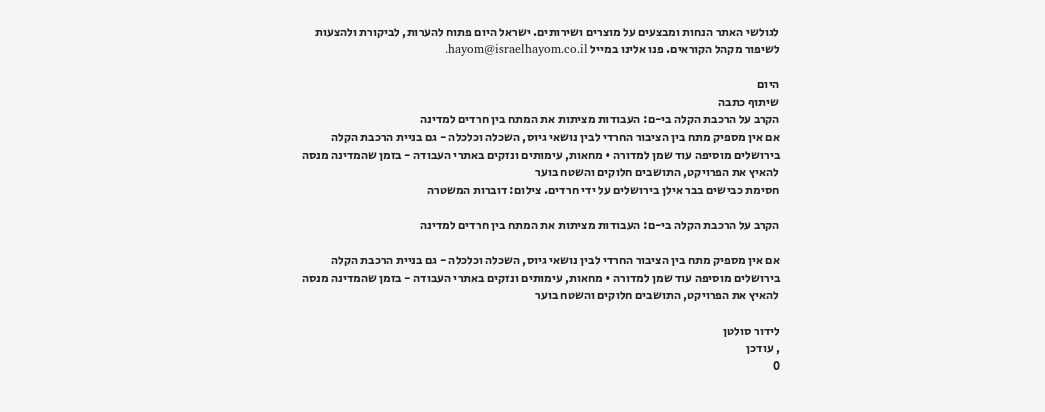לגולשי האתר הנחות ומבצעים על מוצרים ושירותים. ישראל היום פתוח להערות, לביקורת ולהצעות לשיפור מקהל הקוראים. פנו אלינו במייל hayom@israelhayom.co.il.

היום
שיתוף כתבה
הקרב על הרכבת הקלה בי-ם: העבודות מציתות את המתח בין חרדים למדינה
אם אין מספיק מתח בין הציבור החרדי לבין נושאי גיוס, השכלה וכלכלה - גם בניית הרכבת הקלה בירושלים מוסיפה עוד שמן למדורה • מחאות, עימותים ונזקים באתרי העבודה - בזמן שהמדינה מנסה להאיץ את הפרויקט, התושבים חלוקים והשטח בוער
חסימת כבישים בבר אילן בירושלים על ידי חרדים. צילום: דוברות המשטרה

הקרב על הרכבת הקלה בי-ם: העבודות מציתות את המתח בין חרדים למדינה

אם אין מספיק מתח בין הציבור החרדי לבין נושאי גיוס, השכלה וכלכלה - גם בניית הרכבת הקלה בירושלים מוסיפה עוד שמן למדורה • מחאות, עימותים ונזקים באתרי העבודה - בזמן שהמדינה מנסה להאיץ את הפרויקט, התושבים חלוקים והשטח בוער

לידור סולטן
, עודכן
0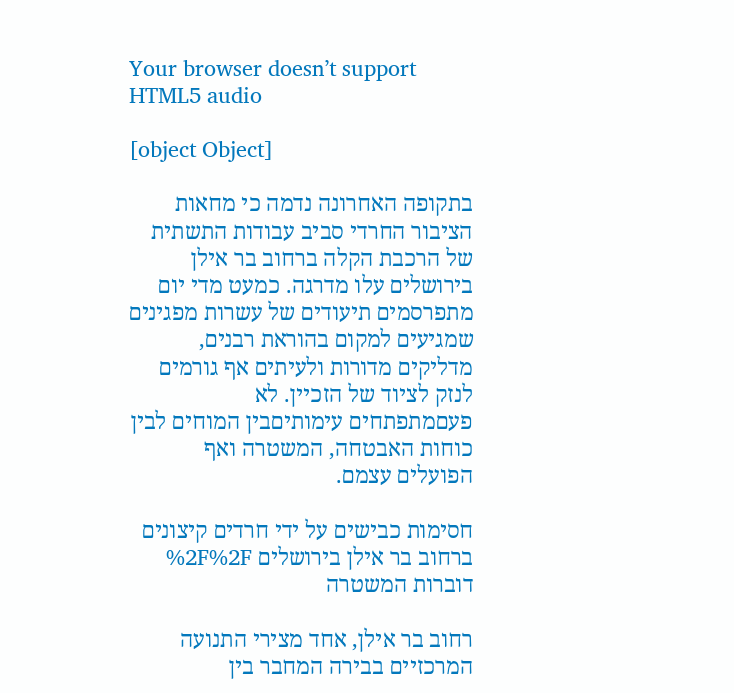Your browser doesn’t support HTML5 audio

[object Object]

בתקופה האחרונה נדמה כי מחאות הציבור החרדי סביב עבודות התשתית של הרכבת הקלה ברחוב בר אילן בירושלים עלו מדרגה. כמעט מדי יום מתפרסמים תיעודים של עשרות מפגינים שמגיעים למקום בהוראת רבנים, מדליקים מדורות ולעיתים אף גורמים לנזק לציוד של הזכיין. לא פעםמתפתחים עימותיםבין המוחים לבין כוחות האבטחה, המשטרה ואף הפועלים עצמם.

חסימות כבישים על ידי חרדים קיצונים ברחוב בר אילן בירושלים %2F%2F דוברות המשטרה

רחוב בר אילן, אחד מצירי התנועה המרכזיים בבירה המחבר בין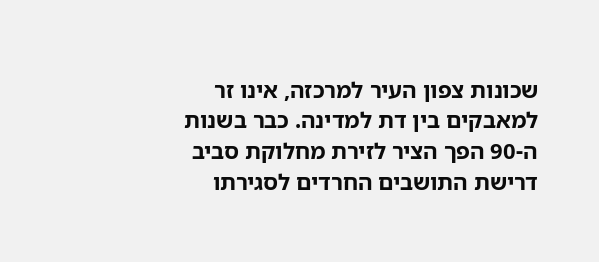שכונות צפון העיר למרכזה, אינו זר למאבקים בין דת למדינה. כבר בשנות ה-90 הפך הציר לזירת מחלוקת סביב דרישת התושבים החרדים לסגירתו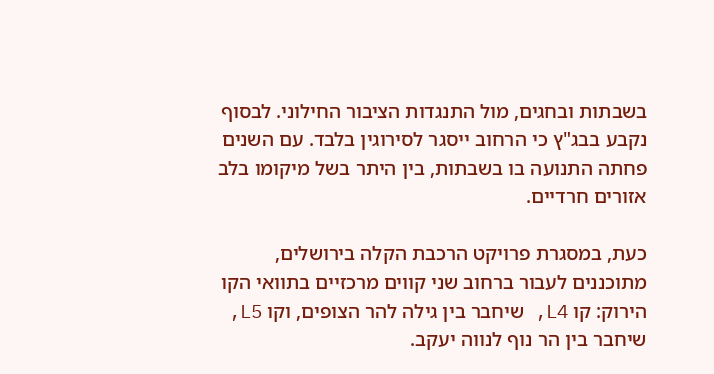בשבתות ובחגים, מול התנגדות הציבור החילוני. לבסוף נקבע בבג"ץ כי הרחוב ייסגר לסירוגין בלבד. עם השנים פחתה התנועה בו בשבתות, בין היתר בשל מיקומו בלב אזורים חרדיים.

כעת, במסגרת פרויקט הרכבת הקלה בירושלים, מתוכננים לעבור ברחוב שני קווים מרכזיים בתוואי הקו הירוק: קו L4, שיחבר בין גילה להר הצופים, וקו L5, שיחבר בין הר נוף לנווה יעקב.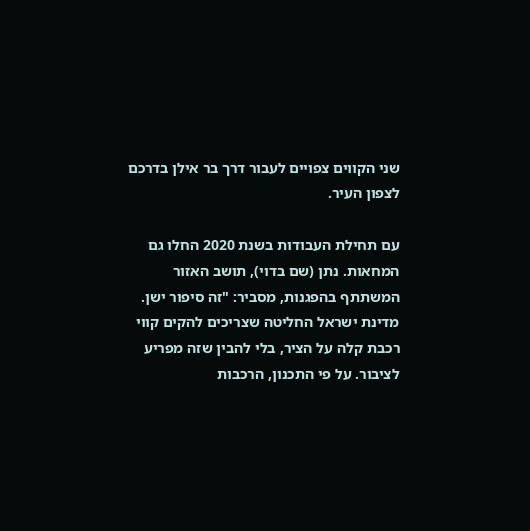שני הקווים צפויים לעבור דרך בר אילן בדרכם לצפון העיר.

עם תחילת העבודות בשנת 2020 החלו גם המחאות. נתן (שם בדוי), תושב האזור המשתתף בהפגנות, מסביר: "זה סיפור ישן. מדינת ישראל החליטה שצריכים להקים קווי רכבת קלה על הציר, בלי להבין שזה מפריע לציבור. על פי התכנון, הרכבות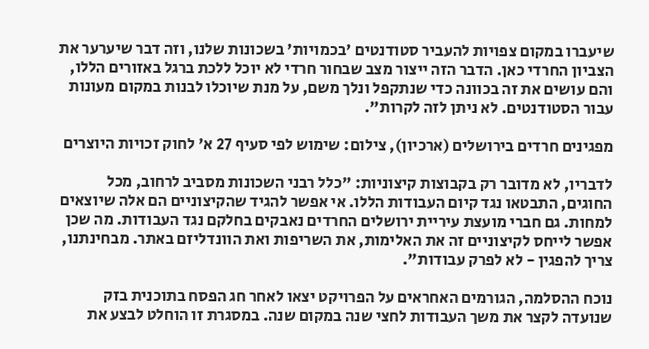שיעברו במקום צפויות להעביר סטודנטים 'בכמויות' בשכונות שלנו, וזה דבר שיערער את הצביון החרדי כאן. הדבר הזה ייצור מצב שבחור חרדי לא יוכל ללכת ברגל באזורים הללו, והם עושים את זה בכוונה כדי שנתקפל ונלך משם, על מנת שיוכלו לבנות במקום מעונות עבור הסטודנטים. לא ניתן לזה לקרות".

מפגינים חרדים בירושלים (ארכיון), צילום: שימוש לפי סעיף 27 א' לחוק זכויות היוצרים

לדבריו, לא מדובר רק בקבוצות קיצוניות: "כלל רבני השכונות מסביב לרחוב, מכל החוגים, התבטאו נגד קיום העבודות הללו. אי אפשר להגיד שהקיצוניים הם אלה שיוצאים למחות. גם חברי מועצת עיריית ירושלים החרדים נאבקים בחלקם נגד העבודות. מה שכן אפשר לייחס לקיצוניים זה את האלימות, את השריפות ואת הוונדליזם באתר. מבחינתנו, צריך להפגין - לא לפרק עבודות".

נוכח ההסלמה, הגורמים האחראים על הפרויקט יצאו לאחר חג הפסח בתוכנית בזק שנועדה לקצר את משך העבודות לחצי שנה במקום שנה. במסגרת זו הוחלט לבצע את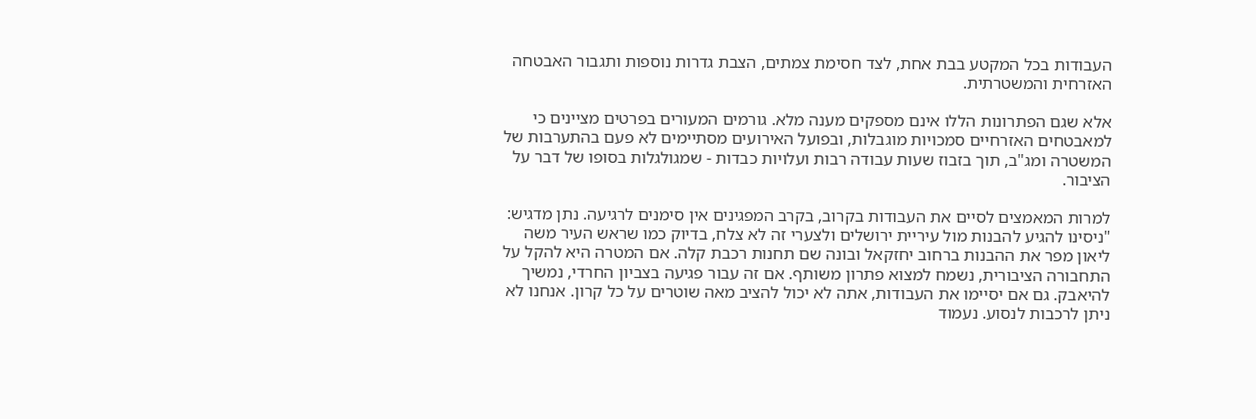העבודות בכל המקטע בבת אחת, לצד חסימת צמתים, הצבת גדרות נוספות ותגבור האבטחה האזרחית והמשטרתית.

אלא שגם הפתרונות הללו אינם מספקים מענה מלא. גורמים המעורים בפרטים מציינים כי למאבטחים האזרחיים סמכויות מוגבלות, ובפועל האירועים מסתיימים לא פעם בהתערבות של המשטרה ומג"ב, תוך בזבוז שעות עבודה רבות ועלויות כבדות - שמגולגלות בסופו של דבר על הציבור.

למרות המאמצים לסיים את העבודות בקרוב, בקרב המפגינים אין סימנים לרגיעה. נתן מדגיש:
"ניסינו להגיע להבנות מול עיריית ירושלים ולצערי זה לא צלח, בדיוק כמו שראש העיר משה ליאון מפר את ההבנות ברחוב יחזקאל ובונה שם תחנות רכבת קלה. אם המטרה היא להקל על התחבורה הציבורית, נשמח למצוא פתרון משותף. אם זה עבור פגיעה בצביון החרדי, נמשיך להיאבק. גם אם יסיימו את העבודות, אתה לא יכול להציב מאה שוטרים על כל קרון. אנחנו לא ניתן לרכבות לנסוע. נעמוד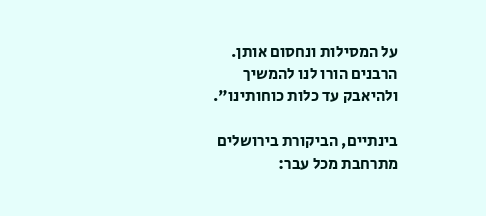על המסילות ונחסום אותן. הרבנים הורו לנו להמשיך ולהיאבק עד כלות כוחותינו".

בינתיים, הביקורת בירושלים מתרחבת מכל עבר: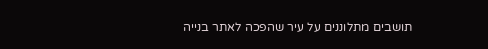תושבים מתלוננים על עיר שהפכה לאתר בנייה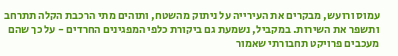עמוס ורועש, מבקרים את העירייה על ניתוק מהשטח, ותוהים מתי הרכבת הקלה תתרחב ותשפר את השירות. במקביל, נשמעת גם ביקורת כלפי המפגינים החרדים - על כך שהם מעכבים פרויקט תחבורתי שאמור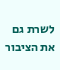לשרת גם את הציבור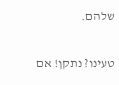שלהם.

טעינו? נתקן! אם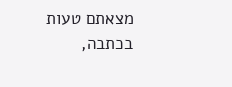מצאתם טעות בכתבה,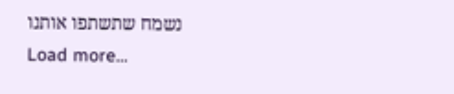נשמח שתשתפו אותנו
Load more...